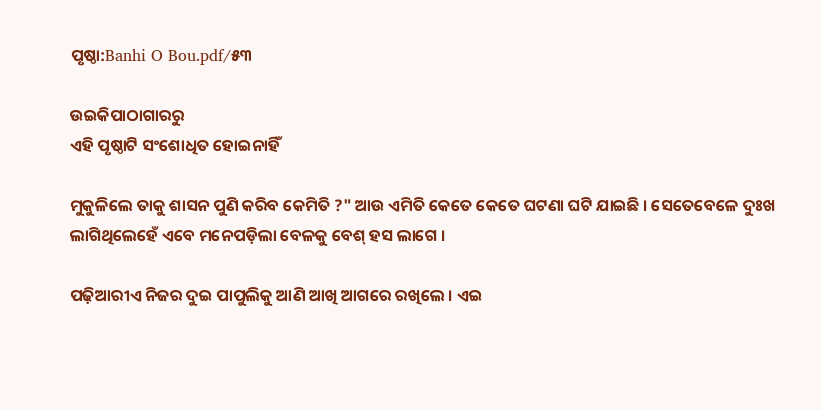ପୃଷ୍ଠା:Banhi O Bou.pdf/୫୩

ଉଇକିପାଠାଗାର‌ରୁ
ଏହି ପୃଷ୍ଠାଟି ସଂଶୋଧିତ ହୋଇନାହିଁ

ମୁକୁଳିଲେ ତାକୁ ଶାସନ ପୁଣି କରିବ କେମିତି ?" ଆଉ ଏମିତି କେତେ କେତେ ଘଟଣା ଘଟି ଯାଇଛି । ସେତେବେଳେ ଦୁଃଖ ଲାଗିଥିଲେହେଁ ଏବେ ମନେପଡ଼ିଲା ବେଳକୁ ବେଶ୍ ହସ ଲାଗେ ।

ପଢ଼ିଆରୀଏ ନିଜର ଦୁଇ ପାପୁଲିକୁ ଆଣି ଆଖି ଆଗରେ ରଖିଲେ । ଏଇ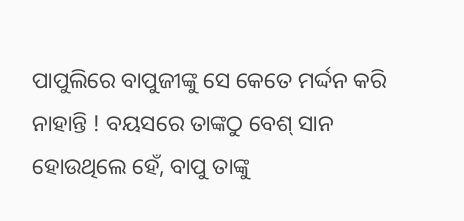ପାପୁଲିରେ ବାପୁଜୀଙ୍କୁ ସେ କେତେ ମର୍ଦ୍ଦନ କରି ନାହାନ୍ତି ! ବୟସରେ ତାଙ୍କଠୁ ବେଶ୍ ସାନ ହୋଉଥିଲେ ହେଁ, ବାପୁ ତାଙ୍କୁ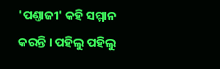'ପଣ୍ତାଜୀ' କ‌ହି ସମ୍ମାନ କରନ୍ତି । ପ‌ହିଲୁ ପ‌ହିଲୁ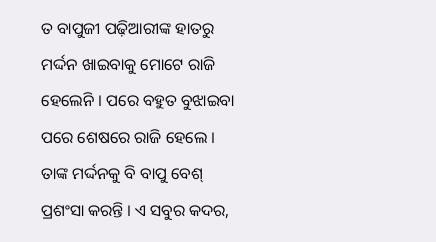ତ ବାପୁଜୀ ପଢ଼ିଆରୀଙ୍କ ହାତରୁ ମର୍ଦ୍ଦନ ଖାଇବାକୁ ମୋଟେ ରାଜି ହେଲେନି । ପରେ ବ‌ହୁତ ବୁଝାଇବା ପରେ ଶେଷରେ ରାଜି ହେଲେ । ତାଙ୍କ ମର୍ଦ୍ଦନ‌କୁ ବି ବାପୁ ବେଶ୍ ପ୍ରଶଂସା କରନ୍ତି । ଏ ସବୁର କଦର,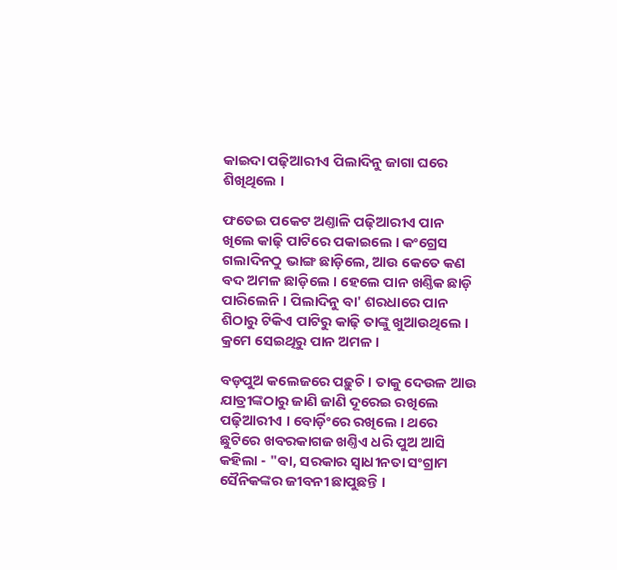କାଇଦା ପଢ଼ିଆରୀଏ ପିଲାଦିନୁ ଜାଗା ଘରେ ଶିଖିଥିଲେ ।

ଫତେଇ ପକେଟ ଅଣ୍ତାଳି ପଢ଼ିଆରୀଏ ପାନ ଖିଲେ କାଢ଼ି ପାଟିରେ ପକାଇଲେ । କଂଗ୍ରେସ ଗଲାଦିନଠୁ ଭାଙ୍ଗ ଛାଡ଼ିଲେ, ଆଉ କେତେ କଣ ବଦ ଅମଳ ଛାଡ଼ିଲେ । ହେଲେ ପାନ ଖଣ୍ତିକ ଛାଡ଼ି ପାରିଲେନି । ପିଲାଦିନୁ ବା' ଶରଧାରେ ପାନ ଶିଠାରୁ ଟିକିଏ ପାଟିରୁ କାଢ଼ି ତାଙ୍କୁ ଖୁଆଉ‌ଥିଲେ । କ୍ରମେ ସେଇଥିରୁ ପାନ ଅମଳ ।

ବଡ଼ପୁଅ କଲେଜରେ ପଢ଼ୁଚି । ତାକୁ ଦେଉଳ ଆଉ ଯାତ୍ରୀଙ୍କଠାରୁ ଜାଣି ଜାଣି ଦୂରେଇ ରଖିଲେ ପଢ଼ିଆରୀଏ । ବୋର୍ଡ଼ିଂରେ ରଖିଲେ । ଥରେ ଛୁଟିରେ ଖବରକାଗଜ ଖଣ୍ତିଏ ଧରି ପୁଅ ଆସି କ‌ହିଲା - "ବା, ସରକାର ସ୍ୱାଧୀନତା ସଂଗ୍ରାମ ସୈନିକଙ୍କର ଜୀବନୀ ଛାପୁଛନ୍ତି ।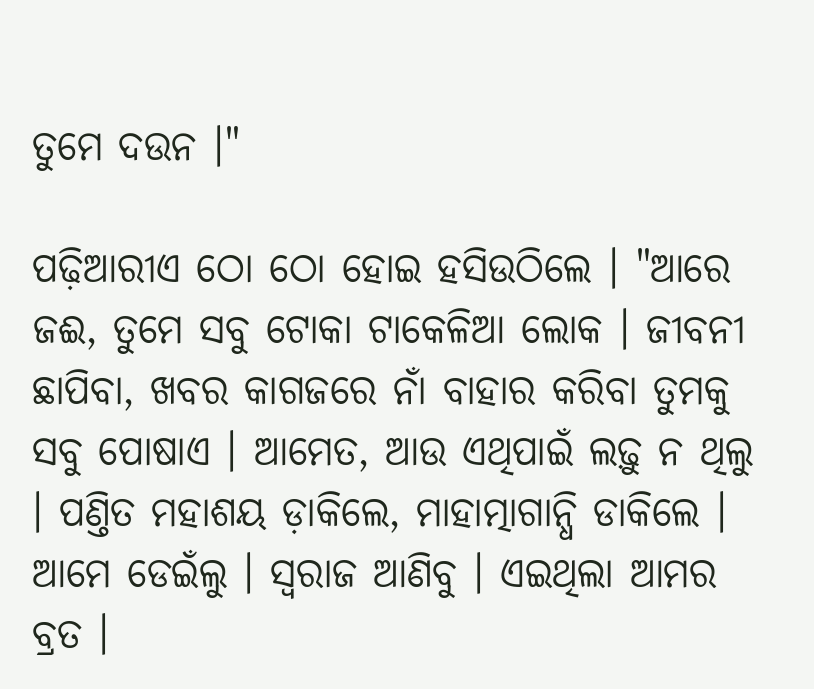ତୁମେ ଦଉନ ।"

ପଢ଼ିଆରୀଏ ଠୋ ଠୋ ହୋଇ ହସିଉଠିଲେ । "ଆରେ ଜଈ, ତୁମେ ସବୁ ଟୋକା ଟାକେଳିଆ ଲୋକ । ଜୀବନୀ ଛାପିବା, ଖବର କାଗଜରେ ନାଁ ବାହାର କରିବା ତୁମକୁ ସବୁ ପୋଷାଏ । ଆମେତ, ଆଉ ଏଥିପାଇଁ ଲଢ଼ୁ ନ ଥିଲୁ । ପଣ୍ତିତ ମହାଶୟ ଡ଼ାକିଲେ, ମାହାତ୍ମାଗାନ୍ଧି ଡାକିଲେ । ଆମେ ଡେଇଁଲୁ । ସ୍ୱରାଜ ଆଣିବୁ । ଏଇଥିଲା ଆମର ବ୍ରତ ।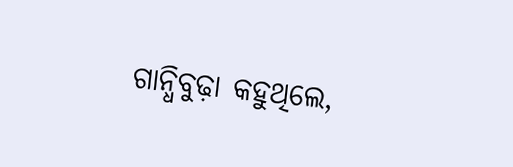ଗାନ୍ଧିବୁଢ଼ା କ‌ହୁଥିଲେ,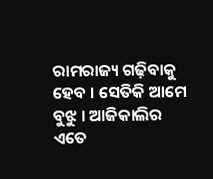ରାମରାଜ୍ୟ ଗଢ଼ିବାକୁ ହେବ । ସେତିକି ଆମେ ବୁଝୁ । ଆଜିକାଲିର ଏତେ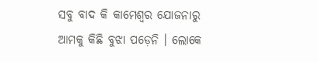ସବୁ ବାଦ କି କାମେଶ୍ୱର ଯୋଜନାରୁ ଆମକୁ କିଛି ବୁଝା ପଡ଼େନି । ଲୋକେ